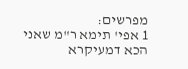מפרשים:
1 אפי' תימא ר"מ שאני הכא דמעיקרא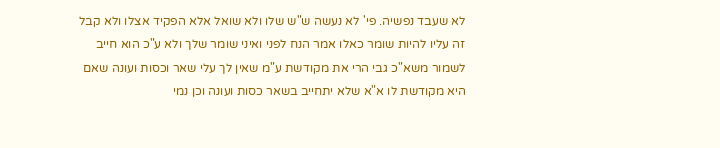לא שעבד נפשיה. פי' לא נעשה ש"ש שלו ולא שואל אלא הפקיד אצלו ולא קבל זה עליו להיות שומר כאלו אמר הנח לפני ואיני שומר שלך ולא ע"כ הוא חייב לשמור משא"כ גבי הרי את מקודשת ע"מ שאין לך עלי שאר וכסות ועונה שאם היא מקודשת לו א"א שלא יתחייב בשאר כסות ועונה וכן נמי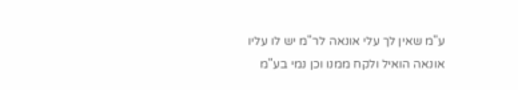ע"מ שאין לך עלי אונאה לר"מ יש לו עליו אונאה הואיל ולקח ממנו וכן נמי בע"מ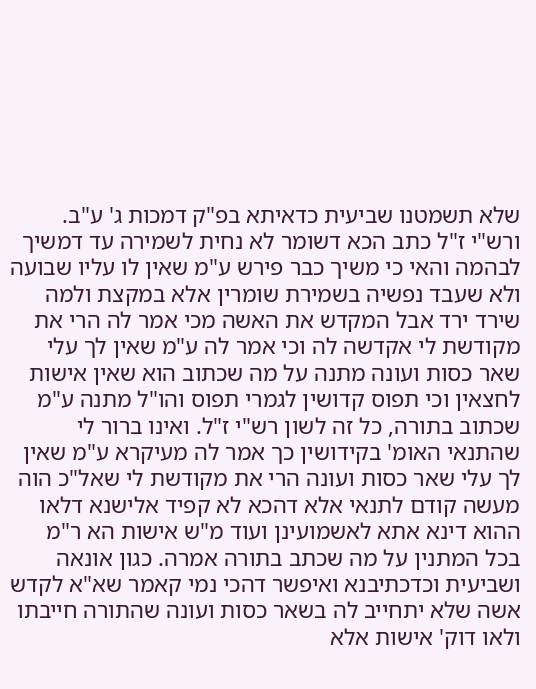שלא תשמטנו שביעית כדאיתא בפ"ק דמכות ג' ע"ב. ורש"י ז"ל כתב הכא דשומר לא נחית לשמירה עד דמשיך לבהמה והאי כי משיך כבר פירש ע"מ שאין לו עליו שבועה ולא שעבד נפשיה בשמירת שומרין אלא במקצת ולמה שירד ירד אבל המקדש את האשה מכי אמר לה הרי את מקודשת לי אקדשה לה וכי אמר לה ע"מ שאין לך עלי שאר כסות ועונה מתנה על מה שכתוב הוא שאין אישות לחצאין וכי תפוס קדושין לגמרי תפוס והו"ל מתנה ע"מ שכתוב בתורה, כל זה לשון רש"י ז"ל. ואינו ברור לי שהתנאי האומ' בקידושין כך אמר לה מעיקרא ע"מ שאין לך עלי שאר כסות ועונה הרי את מקודשת לי שאל"כ הוה מעשה קודם לתנאי אלא דהכא לא קפיד אלישנא דלאו ההוא דינא אתא לאשמועינן ועוד מ"ש אישות הא ר"מ בכל המתנין על מה שכתב בתורה אמרה. כגון אונאה ושביעית וכדכתיבנא ואיפשר דהכי נמי קאמר שא"א לקדש אשה שלא יתחייב לה בשאר כסות ועונה שהתורה חייבתו ולאו דוק' אישות אלא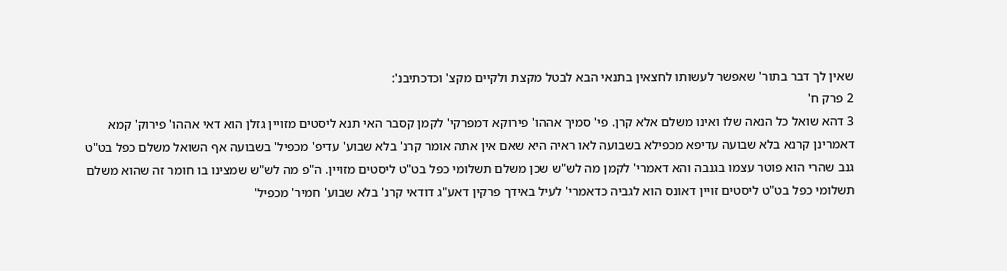שאין לך דבר בתור' שאפשר לעשותו לחצאין בתנאי הבא לבטל מקצת ולקיים מקצ' וכדכתיבנ':
2 פרק ח'
3 דהא שואל כל הנאה שלו ואינו משלם אלא קרן. פי' סמיך אההו' פירוקא דמפרקי' לקמן קסבר האי תנא ליסטים מזויין גזלן הוא דאי אההו' פירוק' קמא דאמרינן קרנא בלא שבועה עדיפא מכפילא בשבועה לאו ראיה היא שאם אין אתה אומר קרנ' בלא שבוע' עדיפ' מכפיל' בשבועה אף השואל משלם כפל בט"ט גנב שהרי הוא פוטר עצמו בגנבה והא דאמרי' לקמן מה לש"ש שכן משלם תשלומי כפל בט"ט ליסטים מזויין. ה"פ מה לש"ש שמצינו בו חומר זה שהוא משלם תשלומי כפל בט"ט ליסטים זויין דאונס הוא לגביה כדאמרי' לעיל באידך פרקין דאע"ג דודאי קרנ' בלא שבוע' חמיר' מכפיל'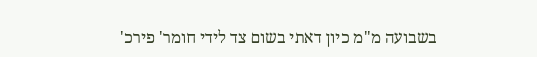בשבועה מ"מ כיון דאתי בשום צד לידי חומר' פירכ'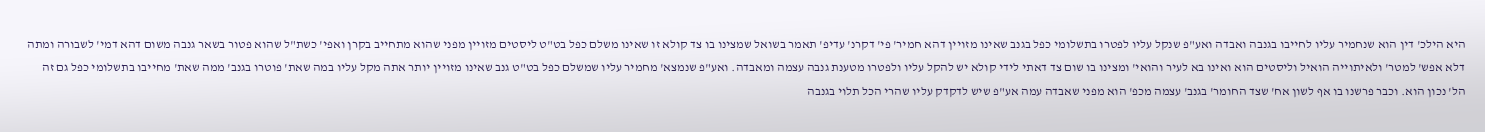היא הילכ' דין הוא שנחמיר עליו לחייבו בגנבה ואבדה ואע"פ שנקל עליו לפטרו בתשלומי כפל בגנב שאינו מזויין דהא חמיר' פי' דקרנ' עדיפ' תאמר בשואל שמצינו בו צד קולא זו שאינו משלם כפל בט"ט ליסטים מזויין מפני שהוא מתחייב בקרן ואפי' כשת"ל שהוא פטור בשאר גנבה משום דהא דמי' לשבורה ומתה דלא אפש' למטר' ולאיתוייה הואיל וליסטים הוא ואינו בא לעיר והואי' ומצינו בו שום צד דאתי לידי קולא יש להקל עליו ולפטרו מטענת גנבה עצמה ומאבדה. ואע"פ שנמצא' מחמיר עליו שמשלם כפל בט"ט גנב שאינו מזויין יותר אתה מקל עליו במה שאת' פוטרו בגנב' ממה שאת' מחייבו בתשלומי כפל גם זה הל' נכון הוא. וכבר פרשנו בו אף לשון אח' שצד החומר' בגנב' עצמה מכפ' הוא מפני שאבדה עמה אע"פ שיש לדקדק עליו שהרי הכל תלוי בגנבה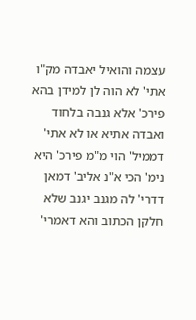עצמה והואיל יאבדה מק"ו אתי' לא הוה לן למידן בהא פירכ' אלא גנבה בלחוד ואבדה אתיא או לא אתי' דממיל' הוי מ"מ פירכ' היא נימ' הכי א"נ אליב' דמאן דדרי' לה מגנב יגנב שלא חלקן הכתוב והא דאמרי'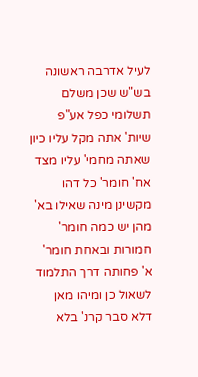לעיל אדרבה ראשונה בש"ש שכן משלם תשלומי כפל אע"פ שיות' אתה מקל עליו כיון שאתה מחמי' עליו מצד אח' חומר' כל דהו מקשינן מינה שאילו בא' מהן יש כמה חומר' חמורות ובאחת חומר' א' פחותה דרך התלמוד לשאול כן ומיהו מאן דלא סבר קרנ' בלא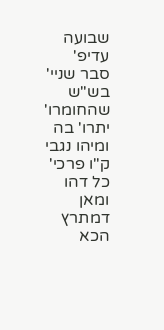שבועה עדיפ' סבר שניי' בש"ש שהחומרו' יתרו' בה ומיהו נגבי ק"ו פרכי' כל דהו ומאן דמתרץ הכא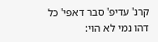קרנ' עדיפ' סבר דאפי' כל דהו נמי לא הוי: